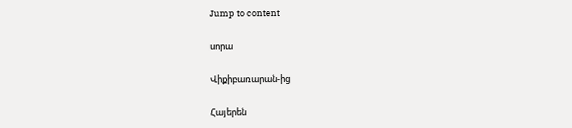Jump to content

սորա

Վիքիբառարան-ից

Հայերեն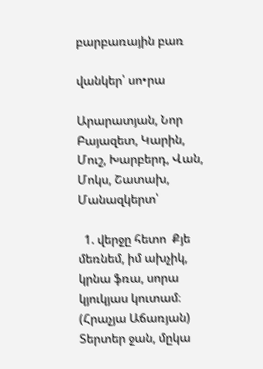բարբառային բառ

վանկեր՝ սո•րա

Արարատյան, Նոր Բայազետ, Կարին, Մուշ, Խարբերդ, Վան, Մոկս, Շատախ, Մանազկերտ՝

  1. վերջը հետո  Քյե մեռնեմ, իմ ախչիկ, կրնա ֆռա, սորա կյուկյաս կուտամ։ (Հրաչյա Աճառյան)  Տերտեր ջան, մըկա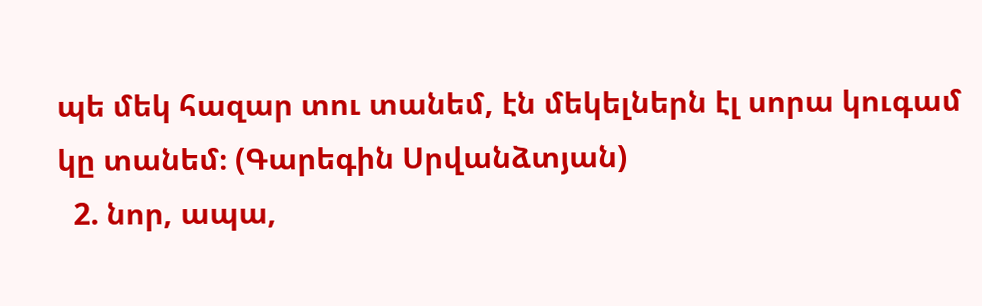պե մեկ հազար տու տանեմ, էն մեկելներն էլ սորա կուգամ կը տանեմ։ (Գարեգին Սրվանձտյան)
  2. նոր, ապա,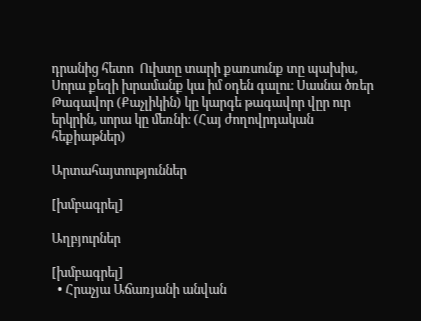դրանից հետո  Ուխտը տարի քառսունք տը պախիս, Սորա քեզի խրամանք կա իմ օդեն գալու։ Սասնա ծռեր  Թագավոր (Քաչլիկին) կը կարգե թագավոր վըր ուր երկրին, սորա կը մեռնի։ (Հայ ժողովրդական հեքիաթներ)

Արտահայտություններ

[խմբագրել]

Աղբյուրներ

[խմբագրել]
  • Հրաչյա Աճառյանի անվան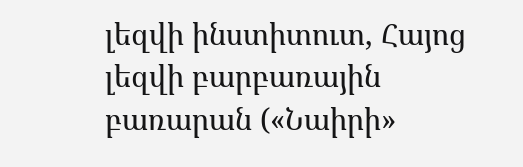լեզվի ինստիտուտ, Հայոց լեզվի բարբառային բառարան («Նաիրի»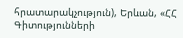հրատարակչություն), Երևան, «ՀՀ Գիտությունների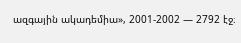ազգային ակադեմիա», 2001-2002 — 2792 էջ։